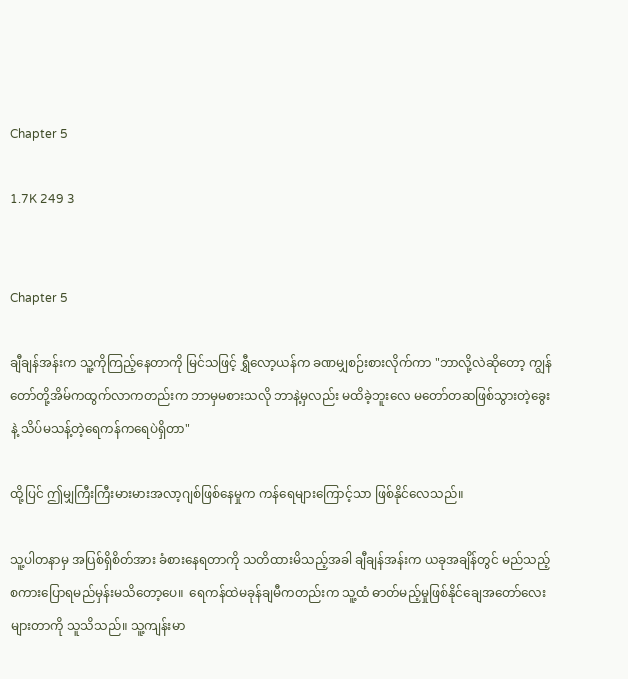Chapter 5

1.7K 249 3


Chapter 5

ချီချန်အန်းက သူ့ကိုကြည့်နေတာကို မြင်သဖြင့် ရွှီလော့ယန်က ခဏမျှ‌စဉ်းစားလိုက်ကာ "ဘာလို့လဲဆိုတော့ ကျွန်တော်တို့အိမ်ကထွက်လာကတည်းက ဘာမှမစားသလို ဘာနဲ့မှလည်း မထိခဲ့ဘူးလေ မတော်တဆဖြစ်သွားတဲ့ခွေးနဲ့ သိပ်မသန့်တဲ့ရေကန်ကရေပဲရှိတာ"

ထို့ပြင် ဤမျှကြီးကြီးမားမားအလာ့ဂျစ်ဖြစ်နေမှုက ကန်ရေများကြောင့်သာ ဖြစ်နိုင်လေသည်။

သူ့ပါတနာမှ အပြစ်ရှိစိတ်အား ခံစားနေရတာကို သတိထားမိသည့်အခါ ချီချန်အန်းက ယခုအချိန်တွင် မည်သည့်စကားပြောရမည်မှန်းမသိတော့ပေ။  ရေကန်ထဲမခုန်ချမီကတည်းက သူ့ထံ ဓာတ်မည့်မှုဖြစ်နိုင်ချေအတော်လေးများတာကို သူသိသည်။ သူ့ကျန်းမာ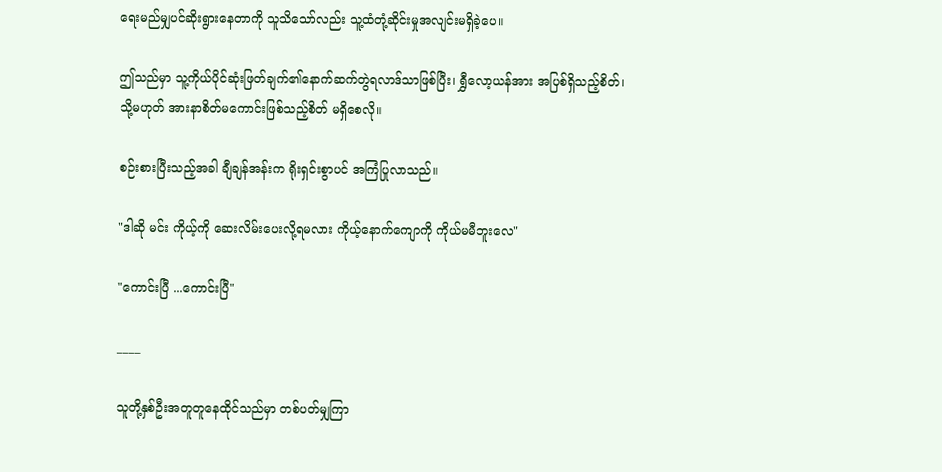ရေးမည်မျှပင်ဆိုးရွားနေတာကို သူသိသော်လည်း သူ့ထံတုံ့ဆိုင်းမှုအလျင်းမရှိခဲ့ပေ။

ဤသည်မှာ သူ့ကိုယ်ပိုင်ဆုံးဖြတ်ချက်၏နောက်ဆက်တွဲရလာဒ်သာဖြစ်ပြီး၊ ရွှီလော့ယန်အား အပြစ်ရှိသည့်စိတ်၊ သို့မဟုတ် အားနာစိတ်မကောင်းဖြစ်သည့်စိတ် မရှိစေလို။

စဉ်းစားပြီးသည့်အခါ ချီချန်အန်းက ရိုးရှင်းစွာပင် အကြံပြုလာသည်။

"ဒါဆို မင်း ကိုယ့်ကို ဆေးလိမ်းပေးလို့ရမလား ကိုယ့်နောက်ကျောကို ကိုယ်မမီဘူးလေ"

"ကောင်းပြီ ...ကောင်းပြီ"

____

သူတို့နှစ်ဦးအတူတူနေထိုင်သည်မှာ တစ်ပတ်မျှကြာ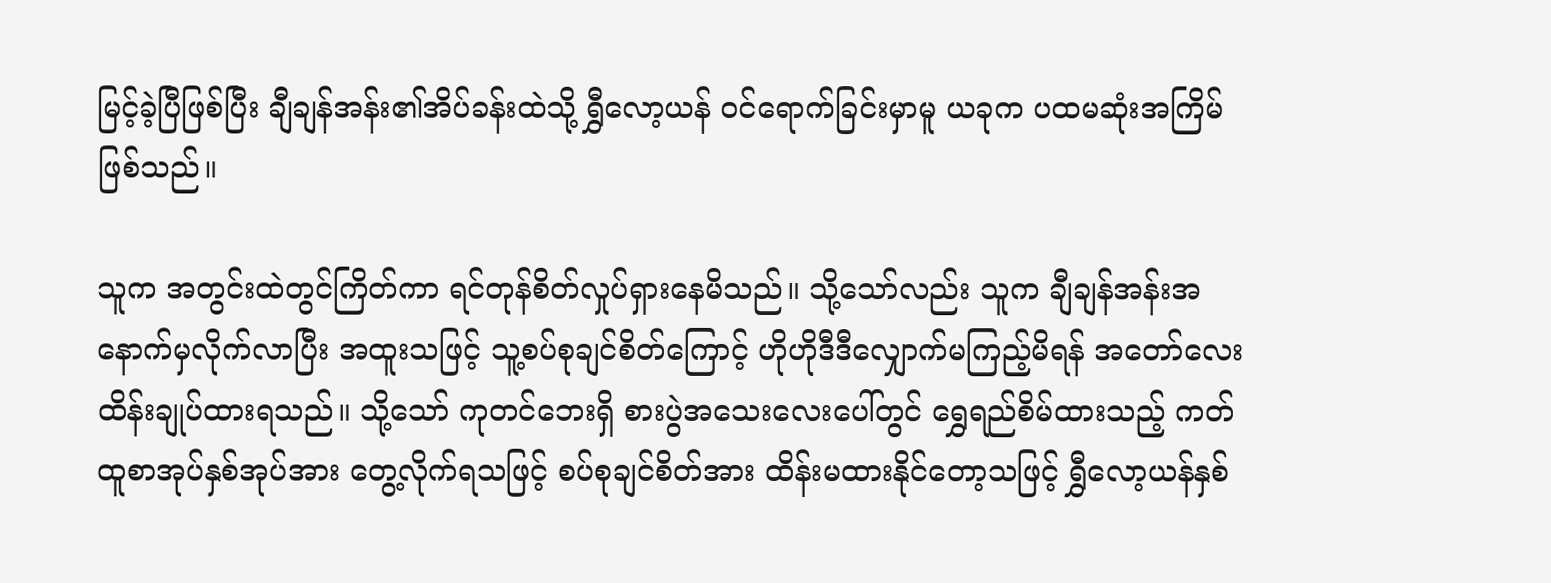မြင့်ခဲ့ပြီဖြစ်ပြီး ချီချန်အန်း၏အိပ်ခန်းထဲသို့ ရွှီလော့ယန် ဝင်ရောက်ခြင်းမှာမူ ယခုက ပထမဆုံးအကြိမ်ဖြစ်သည်။

သူက အတွင်းထဲတွင်ကြိတ်ကာ ရင်တုန်စိတ်လှုပ်ရှားနေမိသည်။ သို့သော်လည်း သူက ချီချန်အန်းအနောက်မှလိုက်လာပြီး အထူးသဖြင့် သူ့စပ်စုချင်စိတ်ကြောင့် ဟိုဟိုဒီဒီလျှောက်မကြည့်မိရန် အတော်လေး ထိန်းချုပ်ထားရသည်။ သို့သော် ကုတင်ဘေးရှိ စားပွဲအသေးလေးပေါ်တွင် ရွှေရည်စိမ်ထားသည့် ကတ်ထူစာအုပ်နှစ်အုပ်အား တွေ့လိုက်ရသဖြင့် စပ်စုချင်စိတ်အား ထိန်းမထားနိုင်တော့သဖြင့် ရွှီလော့ယန်နှစ်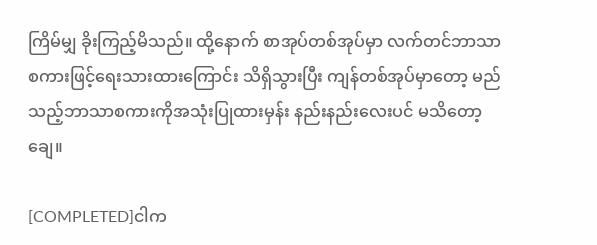ကြိမ်မျှ ခိုးကြည့်မိသည်။ ထို့နောက် စာအုပ်တစ်အုပ်မှာ လက်တင်ဘာသာစကားဖြင့်ရေးသားထားကြောင်း သိရှိသွားပြီး ကျန်တစ်အုပ်မှာတော့ မည်သည့်ဘာသာစကားကိုအသုံးပြုထားမှန်း နည်းနည်းလေး‌ပင် မသိတော့ချေ။

[COMPLETED]ငါက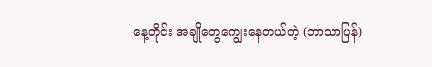နေ့တိုင်း အချိုတွေကျွေးနေတယ်တဲ့ (ဘာသာပြန်)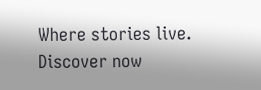Where stories live. Discover now